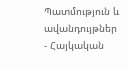Պատմություն և ավանդույթներ
- Հայկական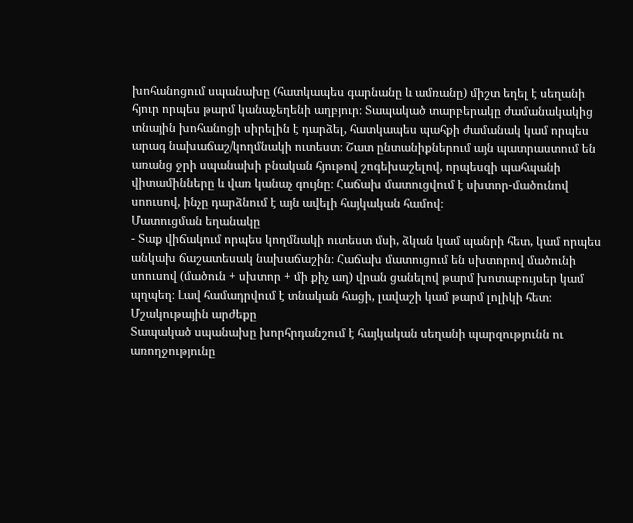խոհանոցում սպանախը (հատկապես գարնանը և ամռանը) միշտ եղել է սեղանի հյուր որպես թարմ կանաչեղենի աղբյուր։ Տապակած տարբերակը ժամանակակից տնային խոհանոցի սիրելին է դարձել, հատկապես պահքի ժամանակ կամ որպես արագ նախաճաշ/կողմնակի ուտեստ։ Շատ ընտանիքներում այն պատրաստում են առանց ջրի սպանախի բնական հյութով շոգեխաշելով, որպեսզի պահպանի վիտամինները և վառ կանաչ գույնը։ Հաճախ մատուցվում է սխտոր-մածունով սոուսով, ինչը դարձնում է այն ավելի հայկական համով։
Մատուցման եղանակը
- Տաք վիճակում որպես կողմնակի ուտեստ մսի, ձկան կամ պանրի հետ, կամ որպես անկախ ճաշատեսակ նախաճաշին։ Հաճախ մատուցում են սխտորով մածունի սոուսով (մածուն + սխտոր + մի քիչ աղ) վրան ցանելով թարմ խոտաբույսեր կամ պղպեղ։ Լավ համադրվում է տնական հացի, լավաշի կամ թարմ լոլիկի հետ։
Մշակութային արժեքը
Տապակած սպանախը խորհրդանշում է հայկական սեղանի պարզությունն ու առողջությունը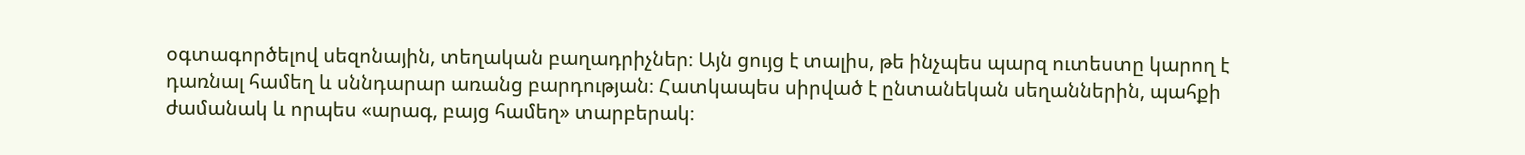օգտագործելով սեզոնային, տեղական բաղադրիչներ։ Այն ցույց է տալիս, թե ինչպես պարզ ուտեստը կարող է դառնալ համեղ և սննդարար առանց բարդության։ Հատկապես սիրված է ընտանեկան սեղաններին, պահքի ժամանակ և որպես «արագ, բայց համեղ» տարբերակ։